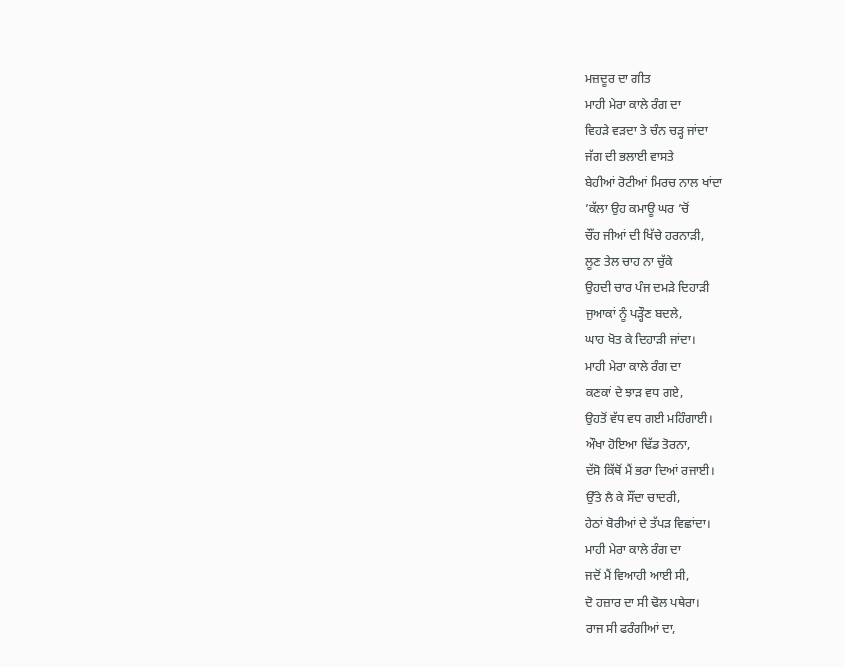ਮਜ਼ਦੂਰ ਦਾ ਗੀਤ
ਮਾਹੀ ਮੇਰਾ ਕਾਲੇ ਰੰਗ ਦਾ
ਵਿਹੜੇ ਵੜਦਾ ਤੇ ਚੰਨ ਚੜ੍ਹ ਜਾਂਦਾ
ਜੱਗ ਦੀ ਭਲਾਈ ਵਾਸਤੇ
ਬੇਹੀਆਂ ਰੋਟੀਆਂ ਮਿਰਚ ਨਾਲ ਖਾਂਦਾ
’ਕੱਲਾ ਉਹ ਕਮਾਊ ਘਰ ’ਚੋਂ
ਚੌਂਹ ਜੀਆਂ ਦੀ ਖਿੱਚੇ ਹਰਨਾੜੀ,
ਲੂਣ ਤੇਲ ਚਾਹ ਨਾ ਚੁੱਕੇ
ਉਹਦੀ ਚਾਰ ਪੰਜ ਦਮੜੇ ਦਿਹਾੜੀ
ਜੁਆਕਾਂ ਨੂੰ ਪੜ੍ਹੌਣ ਬਦਲੇ,
ਘਾਹ ਖੋਤ ਕੇ ਦਿਹਾੜੀ ਜਾਂਦਾ।
ਮਾਹੀ ਮੇਰਾ ਕਾਲੇ ਰੰਗ ਦਾ
ਕਣਕਾਂ ਦੇ ਝਾੜ ਵਧ ਗਏ,
ਉਹਤੋਂ ਵੱਧ ਵਧ ਗਈ ਮਹਿੰਗਾਈ।
ਔਖਾ ਹੋਇਆ ਢਿੱਡ ਤੋਰਨਾ,
ਦੱਸੋ ਕਿੱਥੋਂ ਮੈਂ ਭਰਾ ਦਿਆਂ ਰਜਾਈ।
ਉੱਤੇ ਲੈ ਕੇ ਸੌਂਦਾ ਚਾਦਰੀ,
ਹੇਠਾਂ ਬੋਰੀਆਂ ਦੇ ਤੱਪੜ ਵਿਛਾਂਦਾ।
ਮਾਹੀ ਮੇਰਾ ਕਾਲੇ ਰੰਗ ਦਾ
ਜਦੋਂ ਮੈਂ ਵਿਆਹੀ ਆਈ ਸੀ,
ਦੋ ਹਜ਼ਾਰ ਦਾ ਸੀ ਢੋਲ ਪਥੇਰਾ।
ਰਾਜ ਸੀ ਫਰੰਗੀਆਂ ਦਾ,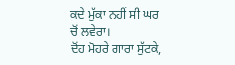ਕਦੇ ਮੁੱਕਾ ਨਹੀਂ ਸੀ ਘਰ ਚੋਂ ਲਵੇਰਾ।
ਦੋਂਹ ਮੋਹਰੇ ਗਾਰਾ ਸੁੱਟਕੇ,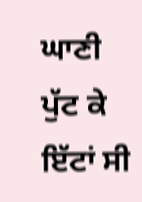ਘਾਣੀ ਪੁੱਟ ਕੇ ਇੱਟਾਂ ਸੀ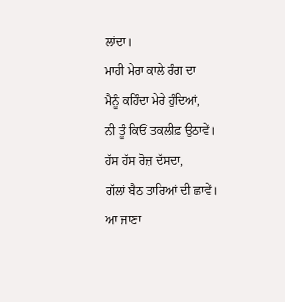ਲਾਂਦਾ।
ਮਾਹੀ ਮੇਰਾ ਕਾਲੇ ਰੰਗ ਦਾ
ਮੈਨੂੰ ਕਹਿੰਦਾ ਮੇਰੇ ਹੁੰਦਿਆਂ,
ਨੀ ਤੂੰ ਕਿਓਂ ਤਕਲੀਫ਼ ਉਠਾਵੇਂ।
ਹੱਸ ਹੱਸ ਰੋਜ਼ ਦੱਸਦਾ,
ਗੱਲਾਂ ਬੈਠ ਤਾਰਿਆਂ ਦੀ ਛਾਵੇਂ।
ਆ ਜਾਣਾ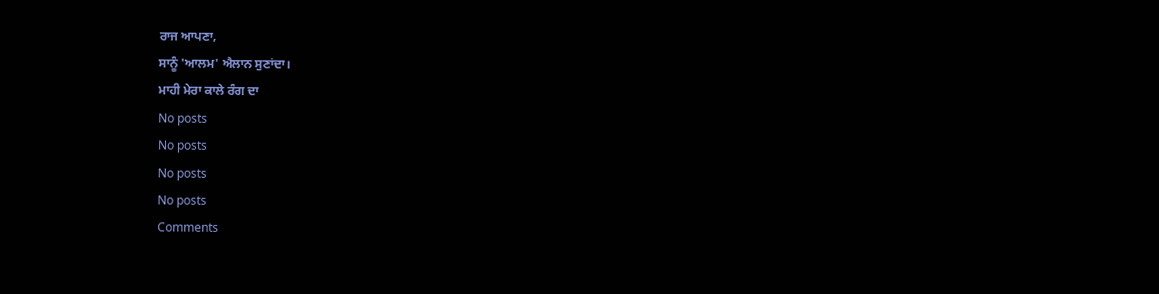ਰਾਜ ਆਪਣਾ,
ਸਾਨੂੰ 'ਆਲਮ' ਐਲਾਨ ਸੁਣਾਂਦਾ।
ਮਾਹੀ ਮੇਰਾ ਕਾਲੇ ਰੰਗ ਦਾ
No posts
No posts
No posts
No posts
Comments